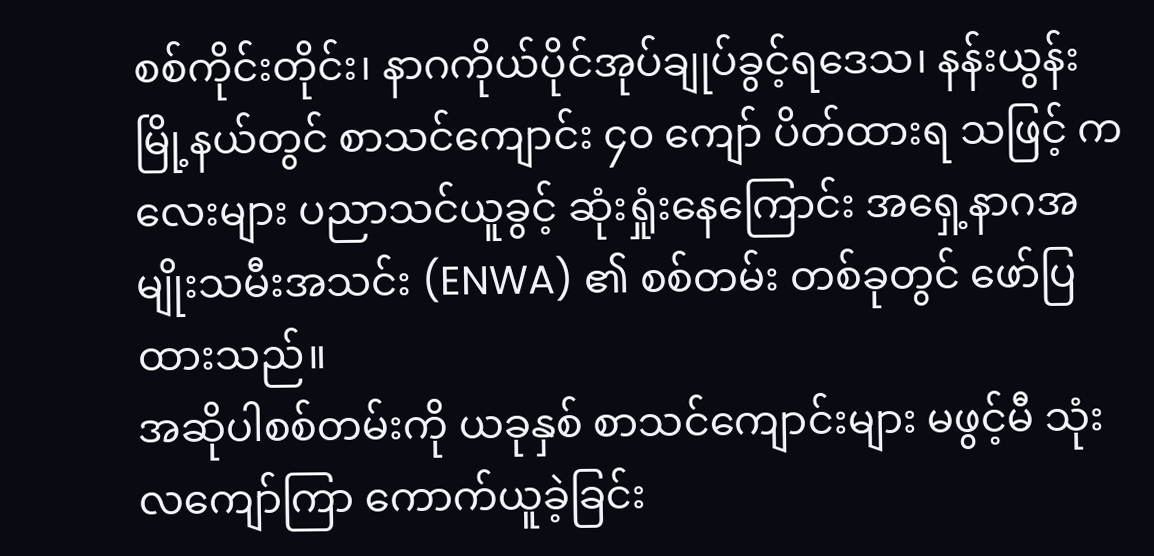စစ်ကိုင်းတိုင်း၊ နာဂကိုယ်ပိုင်အုပ်ချုပ်ခွင့်ရဒေသ၊ နန်းယွန်းမြို့နယ်တွင် စာသင်ကျောင်း ၄၀ ကျော် ပိတ်ထားရ သဖြင့် ကလေးများ ပညာသင်ယူခွင့် ဆုံးရှုံးနေကြောင်း အရှေ့နာဂအမျိုးသမီးအသင်း (ENWA) ၏ စစ်တမ်း တစ်ခုတွင် ဖော်ပြထားသည်။
အဆိုပါစစ်တမ်းကို ယခုနှစ် စာသင်ကျောင်းများ မဖွင့်မီ သုံးလကျော်ကြာ ကောက်ယူခဲ့ခြင်း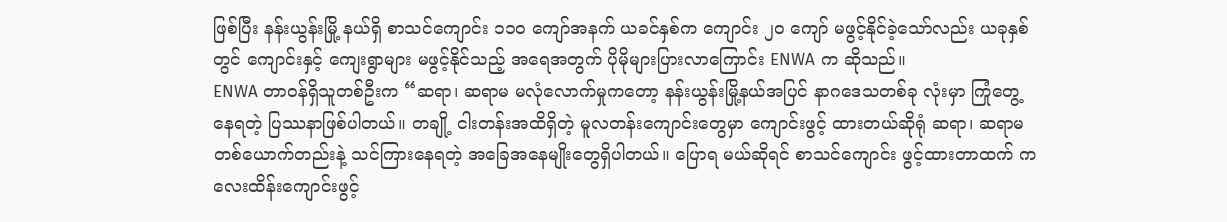ဖြစ်ပြီး နန်းယွန်းမြို့ နယ်ရှိ စာသင်ကျောင်း ၁၁၀ ကျော်အနက် ယခင်နှစ်က ကျောင်း ၂၀ ကျော် မဖွင့်နိုင်ခဲ့သော်လည်း ယခုနှစ်တွင် ကျောင်းနှင့် ကျေးရွာများ မဖွင့်နိုင်သည့် အရေအတွက် ပိုမိုများပြားလာကြောင်း ENWA က ဆိုသည်။
ENWA တာဝန်ရှိသူတစ်ဦးက “ဆရာ၊ ဆရာမ မလုံလောက်မှုကတော့ နန်းယွန်းမြို့နယ်အပြင် နာဂဒေသတစ်ခု လုံးမှာ ကြုံတွေ့နေရတဲ့ ပြဿနာဖြစ်ပါတယ်။ တချို့ ငါးတန်းအထိရှိတဲ့ မူလတန်းကျောင်းတွေမှာ ကျောင်းဖွင့် ထားတယ်ဆိုရုံ ဆရာ၊ ဆရာမ တစ်ယောက်တည်းနဲ့ သင်ကြားနေရတဲ့ အခြေအနေမျိုးတွေရှိပါတယ်။ ပြောရ မယ်ဆိုရင် စာသင်ကျောင်း ဖွင့်ထားတာထက် ကလေးထိန်းကျောင်းဖွင့်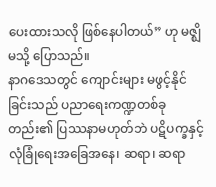ပေးထားသလို ဖြစ်နေပါတယ်” ဟု မဇ္ဈိမသို့ ပြောသည်။
နာဂဒေသတွင် ကျောင်းများ မဖွင့်နိုင်ခြင်းသည် ပညာရေးကဏ္ဍတစ်ခုတည်း၏ ပြဿနာမဟုတ်ဘဲ ပဋိပက္ခနှင့် လုံခြုံရေးအခြေအနေ၊ ဆရာ၊ ဆရာ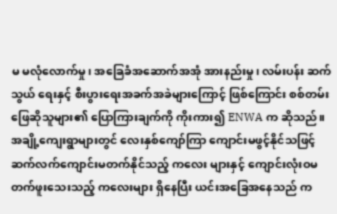မ မလုံလောက်မှု၊ အခြေခံအဆောက်အအုံ အားနည်းမှု၊ လမ်းပန်း ဆက်သွယ် ရေးနှင့် စီးပွားရေးအခက်အခဲများကြောင့် ဖြစ်ကြောင်း စစ်တမ်းဖြေဆိုသူများ၏ ပြောကြားချက်ကို ကိုးကား၍ ENWA က ဆိုသည်။
အချို့ကျေးရွာများတွင် လေးနှစ်ကျော်ကြာ ကျောင်းမဖွင့်နိုင်သဖြင့် ဆက်လက်ကျောင်းမတက်နိုင်သည့် ကလေး များနှင့် ကျောင်းလုံးဝမတက်ဖူးသေးသည့် ကလေးများ ရှိနေပြီး ယင်းအခြေအနေသည် က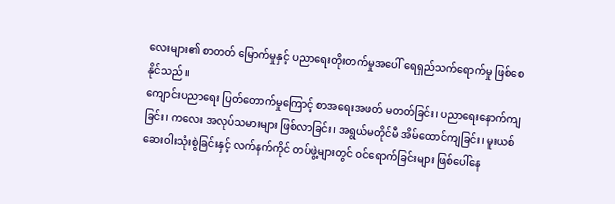လေးများ၏ စာတတ် မြောက်မှုနှင့် ပညာရေးတိုးတက်မှုအပေါ် ရေရှည်သက်ရောက်မှု ဖြစ်စေနိုင်သည်။
ကျောင်းပညာရေး ပြတ်တောက်မှုကြောင့် စာအရေးအဖတ် မတတ်ခြင်း၊ ပညာရေးနောက်ကျခြင်း၊ ကလေး အလုပ်သမားများ ဖြစ်လာခြင်း၊ အရွယ်မတိုင်မီ အိမ်ထောင်ကျခြင်း၊ မူးယစ်ဆေးဝါးသုံးစွဲခြင်းနှင့် လက်နက်ကိုင် တပ်ဖွဲ့များတွင် ဝင်ရောက်ခြင်းများ ဖြစ်ပေါ်နေ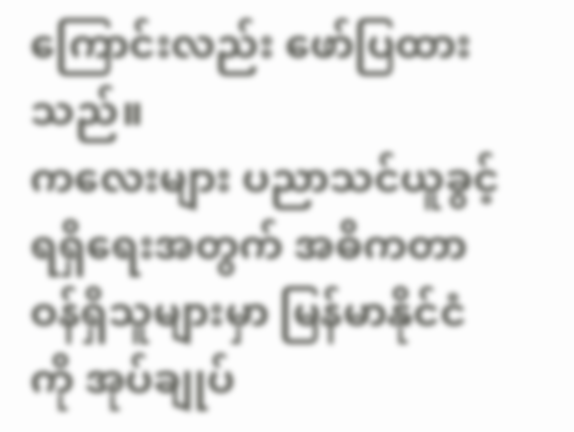ကြောင်းလည်း ဖော်ပြထားသည်။
ကလေးများ ပညာသင်ယူခွင့် ရရှိရေးအတွက် အဓိကတာဝန်ရှိသူများမှာ မြန်မာနိုင်ငံကို အုပ်ချုပ်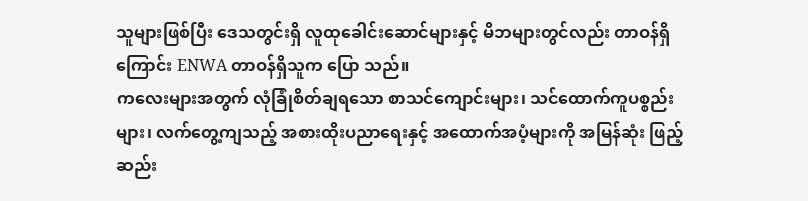သူများဖြစ်ပြီး ဒေသတွင်းရှိ လူထုခေါင်းဆောင်များနှင့် မိဘများတွင်လည်း တာဝန်ရှိကြောင်း ENWA တာဝန်ရှိသူက ပြော သည်။
ကလေးများအတွက် လုံခြုံစိတ်ချရသော စာသင်ကျောင်းများ၊ သင်ထောက်ကူပစ္စည်းများ၊ လက်တွေ့ကျသည့် အစားထိုးပညာရေးနှင့် အထောက်အပံ့များကို အမြန်ဆုံး ဖြည့်ဆည်း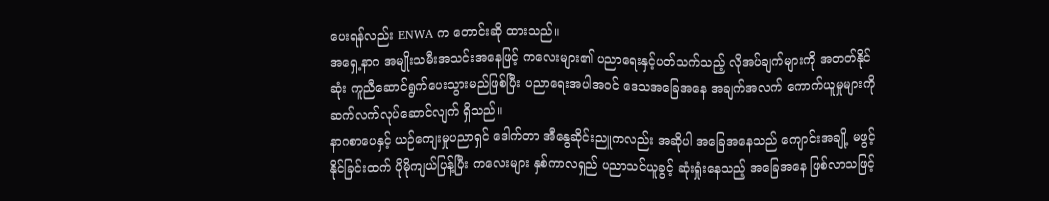ပေးရန်လည်း ENWA က တောင်းဆို ထားသည်။
အရှေ့နာဂ အမျိုးသမီးအသင်းအနေဖြင့် ကလေးများ၏ ပညာရေးနှင့်ပတ်သက်သည့် လိုအပ်ချက်များကို အတတ်နိုင်ဆုံး ကူညီဆောင်ရွက်ပေးသွားမည်ဖြစ်ပြီး ပညာရေးအပါအဝင် ဒေသအခြေအနေ အချက်အလက် ကောက်ယူမှုများကို ဆက်လက်လုပ်ဆောင်လျက် ရှိသည်။
နာဂစာပေနှင့် ယဉ်ကျေးမှုပညာရှင် ဒေါက်တာ အီနွေဆိုင်းညူကလည်း အဆိုပါ အခြေအနေသည် ကျောင်းအချို့ မဖွင့်နိုင်ခြင်းထက် ပိုမိုကျယ်ပြန့်ပြီး ကလေးများ နှစ်ကာလရှည် ပညာသင်ယူခွင့် ဆုံးရှုံးနေသည့် အခြေအနေ ဖြစ်လာသဖြင့်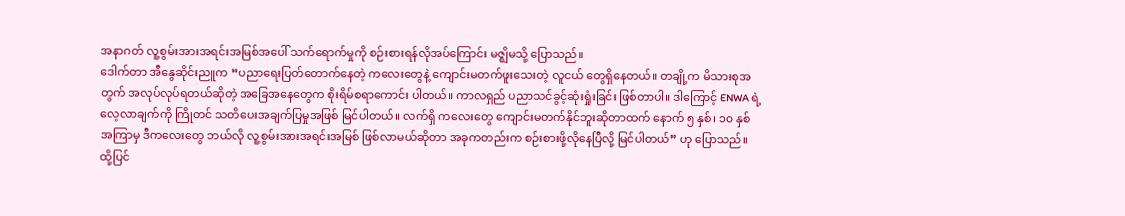အနာဂတ် လူ့စွမ်းအားအရင်းအမြစ်အပေါ် သက်ရောက်မှုကို စဉ်းစားရန်လိုအပ်ကြောင်း မဇ္ဈိမသို့ ပြောသည်။
ဒေါက်တာ အီနွေဆိုင်းညူက “ပညာရေးပြတ်တောက်နေတဲ့ ကလေးတွေနဲ့ ကျောင်းမတက်ဖူးသေးတဲ့ လူငယ် တွေရှိနေတယ်။ တချို့က မိသားစုအတွက် အလုပ်လုပ်ရတယ်ဆိုတဲ့ အခြေအနေတွေက စိုးရိမ်စရာကောင်း ပါတယ်။ ကာလရှည် ပညာသင်ခွင့်ဆုံးရှုံးခြင်း ဖြစ်တာပါ။ ဒါကြောင့် ENWA ရဲ့ လေ့လာချက်ကို ကြိုတင် သတိပေးအချက်ပြမှုအဖြစ် မြင်ပါတယ်။ လက်ရှိ ကလေးတွေ ကျောင်းမတက်နိုင်ဘူးဆိုတာထက် နောက် ၅ နှစ်၊ ၁၀ နှစ်အကြာမှ ဒီကလေးတွေ ဘယ်လို လူ့စွမ်းအားအရင်းအမြစ် ဖြစ်လာမယ်ဆိုတာ အခုကတည်းက စဉ်းစားဖို့လိုနေပြီလို့ မြင်ပါတယ်” ဟု ပြောသည်။
ထို့ပြင်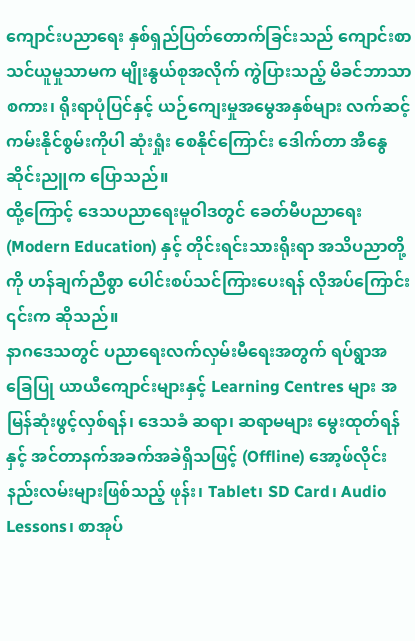ကျောင်းပညာရေး နှစ်ရှည်ပြတ်တောက်ခြင်းသည် ကျောင်းစာသင်ယူမှုသာမက မျိုးနွယ်စုအလိုက် ကွဲပြားသည့် မိခင်ဘာသာစကား၊ ရိုးရာပုံပြင်နှင့် ယဉ်ကျေးမှုအမွေအနှစ်များ လက်ဆင့်ကမ်းနိုင်စွမ်းကိုပါ ဆုံးရှုံး စေနိုင်ကြောင်း ဒေါက်တာ အီနွေဆိုင်းညူက ပြောသည်။
ထို့ကြောင့် ဒေသပညာရေးမူဝါဒတွင် ခေတ်မီပညာရေး (Modern Education) နှင့် တိုင်းရင်းသားရိုးရာ အသိပညာတို့ကို ဟန်ချက်ညီစွာ ပေါင်းစပ်သင်ကြားပေးရန် လိုအပ်ကြောင်း ၎င်းက ဆိုသည်။
နာဂဒေသတွင် ပညာရေးလက်လှမ်းမီရေးအတွက် ရပ်ရွာအခြေပြု ယာယီကျောင်းများနှင့် Learning Centres များ အမြန်ဆုံးဖွင့်လှစ်ရန်၊ ဒေသခံ ဆရာ၊ ဆရာမများ မွေးထုတ်ရန်နှင့် အင်တာနက်အခက်အခဲရှိသဖြင့် (Offline) အော့ဖ်လိုင်းနည်းလမ်းများဖြစ်သည့် ဖုန်း၊ Tablet၊ SD Card၊ Audio Lessons၊ စာအုပ်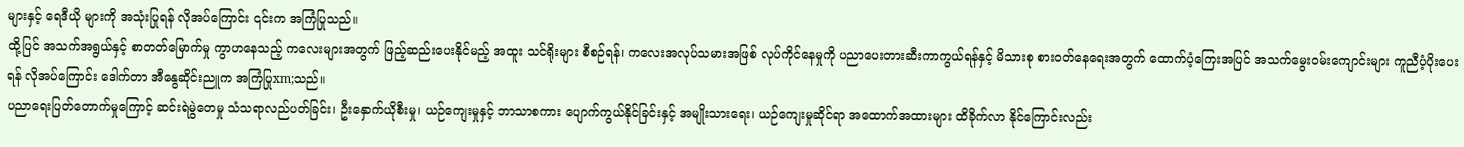များနှင့် ရေဒီယို များကို အသုံးပြုရန် လိုအပ်ကြောင်း ၎င်းက အကြံပြုသည်။
ထို့ပြင် အသက်အရွယ်နှင့် စာတတ်မြောက်မှု ကွာဟနေသည့် ကလေးများအတွက် ဖြည့်ဆည်းပေးနိုင်မည့် အထူး သင်ရိုးများ စီစဉ်ရန်၊ ကလေးအလုပ်သမားအဖြစ် လုပ်ကိုင်နေမှုကို ပညာပေးတားဆီးကာကွယ်ရန်နှင့် မိသားစု စားဝတ်နေရေးအတွက် ထောက်ပံ့ကြေးအပြင် အသက်မွေးဝမ်းကျောင်းများ ကူညီပံ့ပိုးပေးရန် လိုအပ်ကြောင်း ဒေါက်တာ အီနွေဆိုင်းညူက အကြံပြုxm;သည်။
ပညာရေးပြတ်တောက်မှုကြောင့် ဆင်းရဲမွဲတေမှု သံသရာလည်ပတ်ခြင်း၊ ဦးနှောက်ယိုစီးမှု၊ ယဉ်ကျေးမှုနှင့် ဘာသာစကား ပျောက်ကွယ်နိုင်ခြင်းနှင့် အမျိုးသားရေး၊ ယဉ်ကျေးမှုဆိုင်ရာ အထောက်အထားများ ထိခိုက်လာ နိုင်ကြောင်းလည်း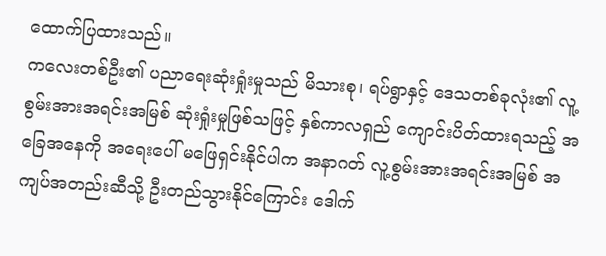ထောက်ပြထားသည်။
ကလေးတစ်ဦး၏ ပညာရေးဆုံးရှုံးမှုသည် မိသားစု၊ ရပ်ရွာနှင့် ဒေသတစ်ခုလုံး၏ လူ့စွမ်းအားအရင်းအမြစ် ဆုံးရှုံးမှုဖြစ်သဖြင့် နှစ်ကာလရှည် ကျောင်းပိတ်ထားရသည့် အခြေအနေကို အရေးပေါ် မဖြေရှင်းနိုင်ပါက အနာဂတ် လူ့စွမ်းအားအရင်းအမြစ် အကျပ်အတည်းဆီသို့ ဦးတည်သွားနိုင်ကြောင်း ဒေါက်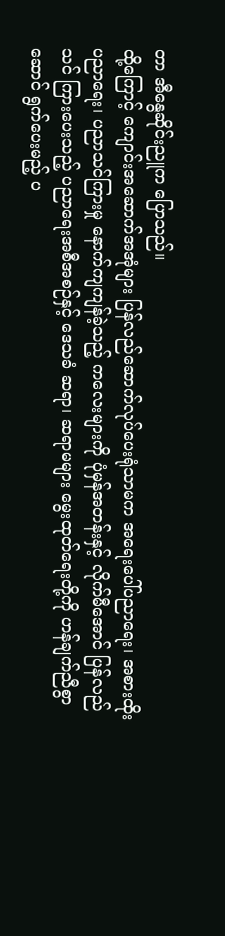တာ အီနွေဆိုင်းညူက ပြောသည်။
ထို့ကြောင့် ကျောင်းအဆောက်အအုံများ ပြန်လည်ဆောက်လုပ်ပေးရုံသာမက အရေးပေါ်ပညာရေး၊ အစားထိုး ပညာရေး၊ ပညာသင်ကြားမှု နောက်ကျကျန်ခဲ့သည့် ကလေးများကို ပုံမှန်အတန်းနှင့် လိုက်မီအောင် ပြန်လည်သင် ကြားပေးသည့် ပညာရေးအစီအစဉ်နှင့် ဒေသခံ ဆရာ၊ ဆရာမများ မွေးထုတ်ရေးတို့ကို ဟန်ချက်ညီစွာ ဆောင် ရွက်ပေးမည့် ပ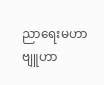ညာရေးမဟာဗျူဟာ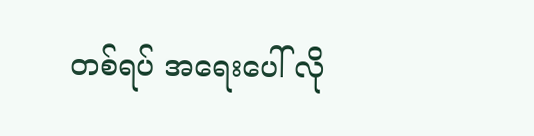တစ်ရပ် အရေးပေါ် လို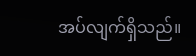အပ်လျက်ရှိသည်။